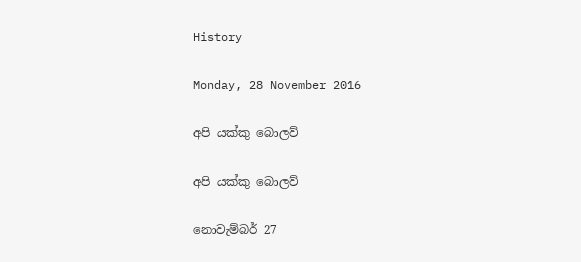History

Monday, 28 November 2016

අපි යක්කු බොලව්

අපි යක්කු බොලව්

නොවැම්බර් 27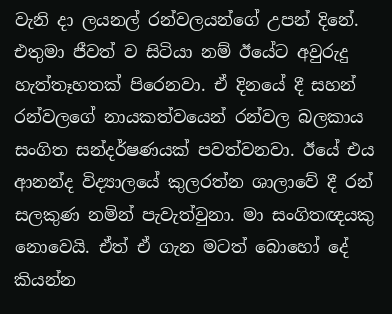වැනි දා ලයනල් රන්වලයන්ගේ උපන් දිනේ. එතුමා ජීවත් ව සිටියා නම් ඊයේට අවුරුදු හැත්තෑහතක් පිරෙනවා. ඒ දිනයේ දී සහන් රන්වලගේ නායකත්වයෙන් රන්වල බලකාය සංගිත සන්දර්ෂණයක් පවත්වනවා. ඊයේ එය ආනන්ද විද්‍යාලයේ කුලරත්න ශාලාවේ දී රන් සලකුණ නමින් පැවැත්වුනා. මා සංගිතඥයකු නොවෙයි. ඒත් ඒ ගැන මටත් බොහෝ දේ කියන්න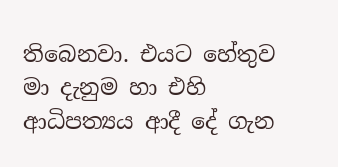තිබෙනවා. එයට හේතුව මා දැනුම හා එහි ආධිපත්‍යය ආදී දේ ගැන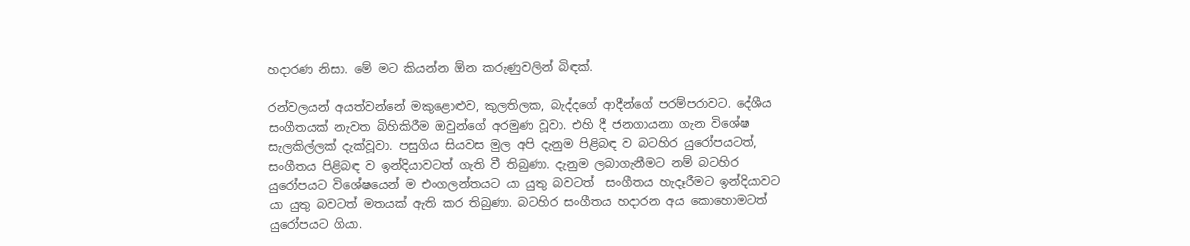හදාරණ නිසා. මේ මට කියන්න ඕන කරුණුවලින් බිඳක්.

රන්වලයන් අයත්වන්නේ මකුළොළුව, කුලතිලක, බැද්දගේ ආදීන්ගේ පරම්පරාවට. දේශීය සංගීතයක් නැවත බිහිකිරීම ඔවුන්ගේ අරමුණ වූවා. එහි දී ජනගායනා ගැන විශේෂ සැලකිල්ලක් දැක්වූවා. පසුගිය සියවස මුල අපි දැනුම පිළිබඳ ව බටහිර යුරෝපයටත්, සංගීතය පිළිබඳ ව ඉන්දියාවටත් ගැති වී තිබුණා. දැනුම ලබාගැනීමට නම් බටහිර යුරෝපයට විශේෂයෙන් ම එංගලන්තයට යා යුතු බවටත්  සංගීතය හැදෑරීමට ඉන්දියාවට යා යුතු බවටත් මතයක් ඇති කර තිබුණා. බටහිර සංගීතය හදාරන අය කොහොමටත් යුරෝපයට ගියා.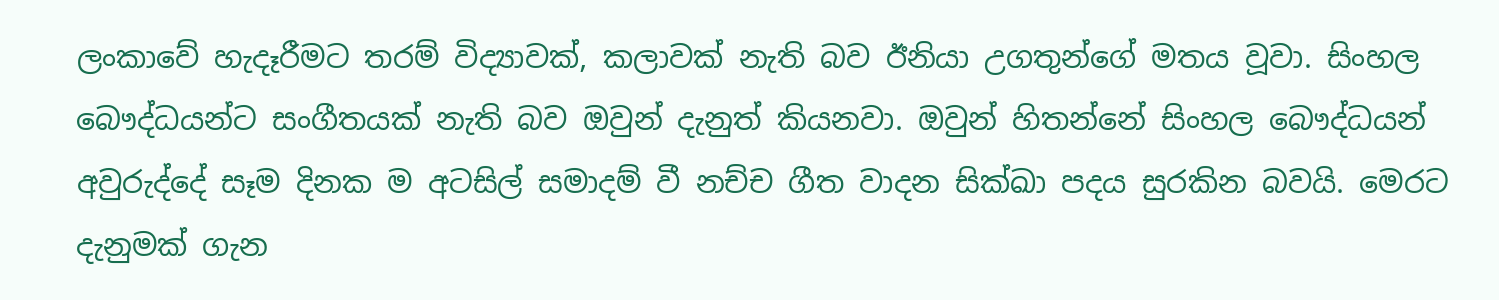ලංකාවේ හැදෑරීමට තරම් විද්‍යාවක්, කලාවක් නැති බව ඊනියා උගතුන්ගේ මතය වූවා. සිංහල බෞද්ධයන්ට සංගීතයක් නැති බව ඔවුන් දැනුත් කියනවා. ඔවුන් හිතන්නේ සිංහල බෞද්ධයන් අවුරුද්දේ සෑම දිනක ම අටසිල් සමාදම් වී නච්ච ගීත වාදන සික්ඛා පදය සුරකින බවයි. මෙරට දැනුමක් ගැන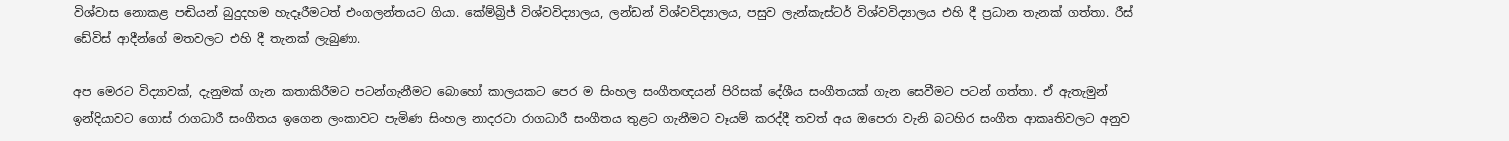විශ්වාස නොකළ පඬියන් බුදුදහම හැදෑරීමටත් එංගලන්තයට ගියා. කේම්බ්‍රිජ් විශ්වවිද්‍යාලය, ලන්ඩන් විශ්වවිද්‍යාලය, පසුව ලැන්කැස්ටර් විශ්වවිද්‍යාලය එහි දී ප්‍රධාන තැනක් ගත්තා. රීස් ඩේවිස් ආදීන්ගේ මතවලට එහි දී තැනක් ලැබුණා.

අප මෙරට විද්‍යාවක්, දැනුමක් ගැන කතාකිරීමට පටන්ගැනීමට බොහෝ කාලයකට පෙර ම සිංහල සංගීතඥයන් පිරිසක් දේශීය සංගීතයක් ගැන සෙවීමට පටන් ගත්තා. ඒ ඇතැමුන් ඉන්දියාවට ගොස් රාගධාරී සංගීතය ඉගෙන ලංකාවට පැමිණ සිංහල නාදරටා රාගධාරී සංගීතය තුළට ගැනීමට වෑයම් කරද්දී තවත් අය ඔපෙරා වැනි බටහිර සංගීත ආකෘතිවලට අනුව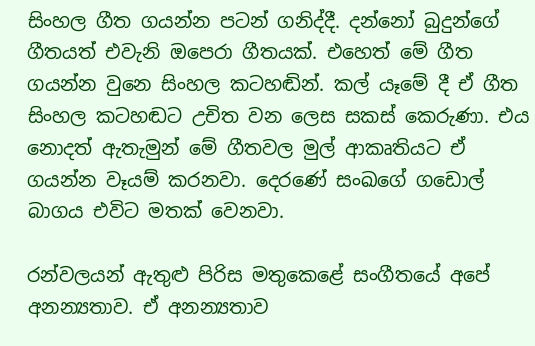සිංහල ගීත ගයන්න පටන් ගනිද්දී. දන්නෝ බුදුන්ගේ ගීතයත් එවැනි ඔපෙරා ගීතයක්. එහෙත් මේ ගීත ගයන්න වුනෙ සිංහල කටහඬින්. කල් යෑමේ දී ඒ ගීත සිංහල කටහඬට උචිත වන ලෙස සකස් කෙරුණා. එය නොදත් ඇතැමුන් මේ ගීතවල මුල් ආකෘතියට ඒ ගයන්න වෑයම් කරනවා. දෙරණේ සංඛගේ ගඩොල් බාගය එවිට මතක් වෙනවා.

රන්වලයන් ඇතුළු පිරිස මතුකෙළේ සංගීතයේ අපේ අනන්‍යතාව. ඒ අනන්‍යතාව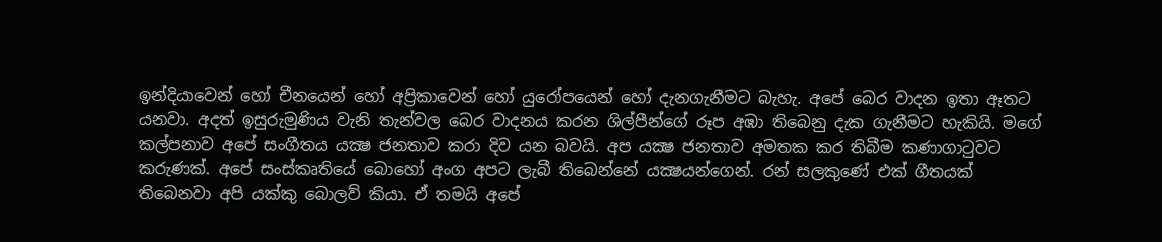ඉන්දියාවෙන් හෝ චීනයෙන් හෝ අප්‍රිකාවෙන් හෝ යුරෝපයෙන් හෝ දැනගැනීමට බැහැ. අපේ බෙර වාදන ඉතා ඈතට යනවා. අදත් ඉසුරුමුණිය වැනි තැන්වල බෙර වාදනය කරන ශිල්පීන්ගේ රූප අඹා තිබෙනු දැක ගැනීමට හැකියි. මගේ කල්පනාව අපේ සංගීතය යක්‍ෂ ජනතාව කරා දිව යන බවයි. අප යක්‍ෂ ජනතාව අමතක කර තිබීම කණාගාටුවට කරුණක්. අපේ සංස්කෘතියේ බොහෝ අංග අපට ලැබී තිබෙන්නේ යක්‍ෂයන්ගෙන්. රන් සලකුණේ එක් ගීතයක් තිබෙනවා අපි යක්කු බොලව් කියා. ඒ තමයි අපේ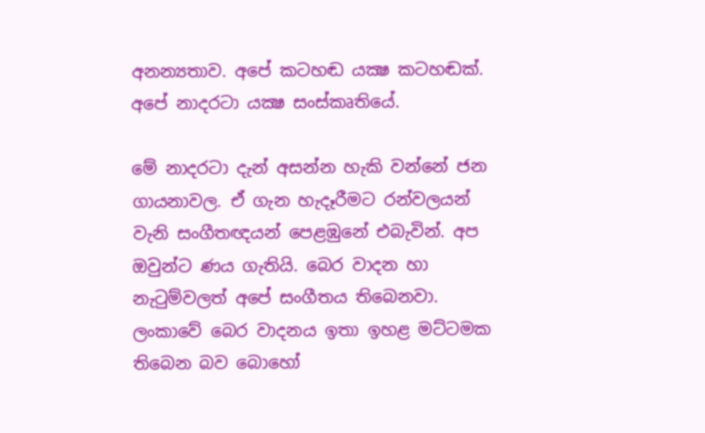අනන්‍යතාව. අපේ කටහඬ යක්‍ෂ කටහඬක්. අපේ නාදරටා යක්‍ෂ සංස්කෘතියේ.

මේ නාදරටා දැන් අසන්න හැකි වන්නේ ජන ගායනාවල. ඒ ගැන හැදෑරීමට රන්වලයන් වැනි සංගීතඥයන් පෙළඹුනේ එබැවින්. අප ඔවුන්ට ණය ගැතියි. බෙර වාදන හා නැටුම්වලත් අපේ සංගීතය තිබෙනවා. ලංකාවේ බෙර වාදනය ඉතා ඉහළ මට්ටමක තිබෙන බව බොහෝ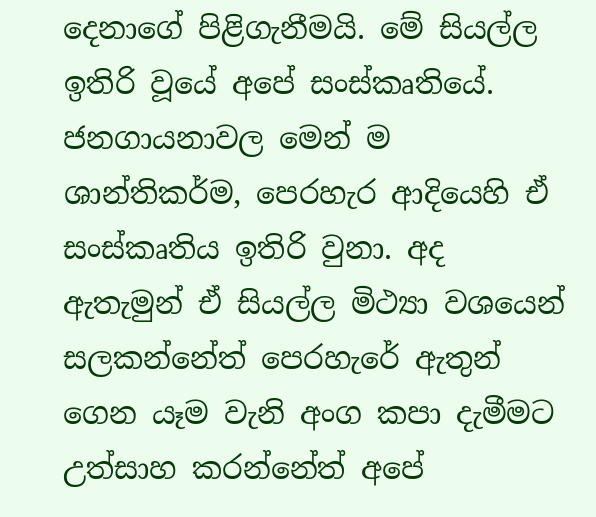දෙනාගේ පිළිගැනීමයි. මේ සියල්ල ඉතිරි වූයේ අපේ සංස්කෘතියේ. ජනගායනාවල මෙන් ම ශාන්තිකර්ම, පෙරහැර ආදියෙහි ඒ සංස්කෘතිය ඉතිරි වුනා. අද ඇතැමුන් ඒ සියල්ල මිථ්‍යා වශයෙන් සලකන්නේත් පෙරහැරේ ඇතුන් ගෙන යෑම වැනි අංග කපා දැමීමට උත්සාහ කරන්නේත් අපේ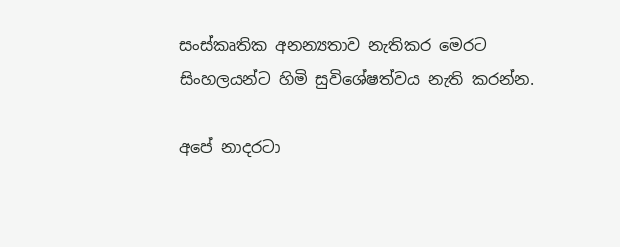සංස්කෘතික අනන්‍යතාව නැතිකර මෙරට සිංහලයන්ට හිමි සුවිශේෂත්වය නැති කරන්න.

අපේ නාදරටා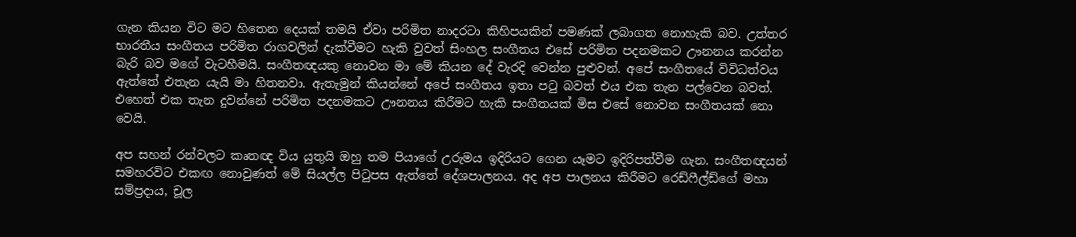ගැන කියන විට මට හිතෙන දෙයක් තමයි ඒවා පරිමිත නාදරටා කිහිපයකින් පමණක් ලබාගත නොහැකි බව. උත්තර භාරතීය සංගීතය පරිමිත රාගවලින් දැක්වීමට හැකි වුවත් සිංහල සංගීතය එසේ පරිමිත පදනමකට ඌනනය කරන්න බැරි බව මගේ වැටහීමයි. සංගීතඥයකු නොවන මා මේ කියන දේ වැරදි වෙන්න පුළුවන්. අපේ සංගීතයේ විවිධත්වය ඇත්තේ එතැන යැයි මා හිතනවා. ඇතැමුන් කියන්නේ අපේ සංගීතය ඉතා පටු බවත් එය එක තැන පල්වෙන බවත්. එහෙත් එක තැන දුවන්නේ පරිමිත පදනමකට ඌනනය කිරීමට හැකි සංගීතයක් මිස එසේ නොවන සංගීතයක් නො වෙයි.

අප සහන් රන්වලට කෘතඥ විය යුතුයි ඔහු තම පියාගේ උරුමය ඉදිරියට ගෙන යෑමට ඉදිරිපත්වීම ගැන. සංගීතඥයන් සමහරවිට එකඟ නොවුණත් මේ සියල්ල පිටුපස ඇත්තේ දේශපාලනය. අද අප පාලනය කිරීමට රෙඩ්ෆීල්ඩ්ගේ මහා සම්ප්‍රදාය, චූල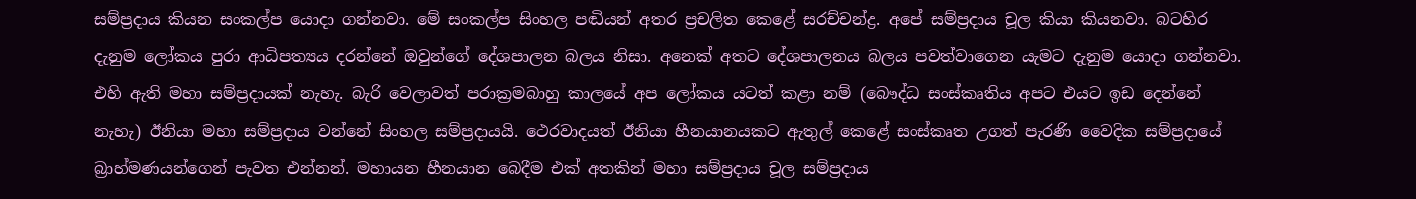සම්ප්‍රදාය කියන සංකල්ප යොදා ගන්නවා. මේ සංකල්ප සිංහල පඬියන් අතර ප්‍රචලිත කෙළේ සරච්චන්ද්‍ර. අපේ සම්ප්‍රදාය චූල කියා කියනවා. බටහිර දැනුම ලෝකය පුරා ආධිපත්‍යය දරන්නේ ඔවුන්ගේ දේශපාලන බලය නිසා. අනෙක් අතට දේශපාලනය බලය පවත්වාගෙන යැමට දැනුම යොදා ගන්නවා. එහි ඇති මහා සම්ප්‍රදායක් නැහැ. බැරි වෙලාවත් පරාක්‍රමබාහු කාලයේ අප ලෝකය යටත් කළා නම් (බෞද්ධ සංස්කෘතිය අපට එයට ඉඩ දෙන්නේ නැහැ) ඊනියා මහා සම්ප්‍රදාය වන්නේ සිංහල සම්ප්‍රදායයි. ථෙරවාදයත් ඊනියා හීනයානයකට ඇතුල් කෙළේ සංස්කෘත උගත් පැරණි වෛදික සම්ප්‍රදායේ බ්‍රාහ්මණයන්ගෙන් පැවත එන්නන්. මහායන හීනයාන බෙදීම එක් අතකින් මහා සම්ප්‍රදාය චූල සම්ප්‍රදාය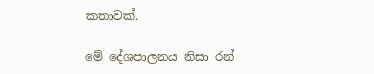කතාවක්.

මේ දේශපාලනය නිසා රන්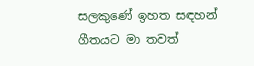සලකුණේ ඉහත සඳහන් ගීතයට මා තවත්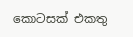කොටසක් එකතු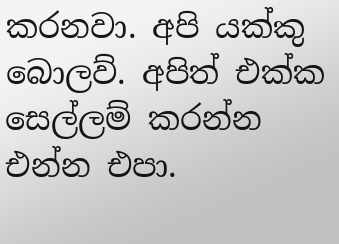කරනවා. අපි යක්කු බොලව්. අපිත් එක්ක සෙල්ලම් කරන්න එන්න එපා.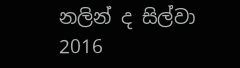නලින් ද සිල්වා
2016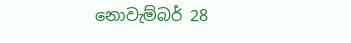නොවැම්බර් 28